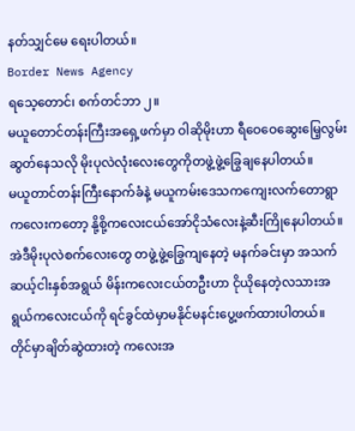နတ်သျှင်မေ ရေးပါတယ်။
Border News Agency
ရသေ့တောင်၊ စက်တင်ဘာ ၂။
မယူတောင်တန်းကြီးအရှေ့ဖက်မှာ ဝါဆိုမိုးဟာ ရီဝေဝေဆွေးမြေ့လွမ်းဆွတ်နေသလို မိုးပုလဲလုံးလေးတွေကိုတဖွဲ့ဖွဲ့ခြွေချနေပါတယ်။
မယူတာင်တန်းကြီးနောက်ခံနဲ့ မယူကမ်းဒေသကကျေးလက်တောရွာကလေးကတော့ နို့စို့ကလေးငယ်အော်ငိုသံလေးနဲ့ဆီးကြိုနေပါတယ်။
အဲဒီမိုးပုလဲစက်လေးတွေ တဖွဲ့ဖွဲ့ခြွေကျနေတဲ့ မနက်ခင်းမှာ အသက်ဆယ့်ငါးနှစ်အရွယ် မိန်းကလေးငယ်တဦးဟာ ငိုယိုနေတဲ့လသားအရွယ်ကလေးငယ်ကို ရင်ခွင်ထဲမှာမနိုင်မနင်းပွေ့ဖက်ထားပါတယ်။
တိုင်မှာချိတ်ဆွဲထားတဲ့ ကလေးအ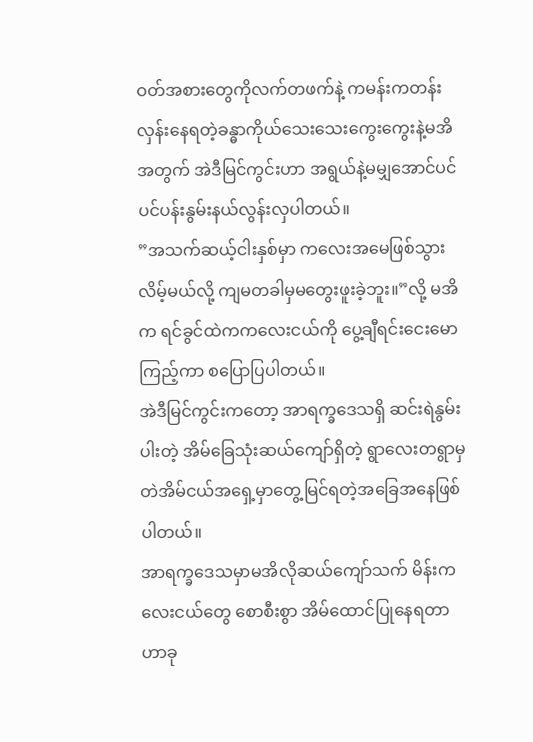ဝတ်အစားတွေကိုလက်တဖက်နဲ့ ကမန်းကတန်းလှန်းနေရတဲ့ခန္ဓာကိုယ်သေးသေးကွေးကွေးနဲ့မအိအတွက် အဲဒီမြင်ကွင်းဟာ အရွယ်နဲ့မမျှအောင်ပင် ပင်ပန်းနွမ်းနယ်လွန်းလှပါတယ်။
”အသက်ဆယ့်ငါးနှစ်မှာ ကလေးအမေဖြစ်သွားလိမ့်မယ်လို့ ကျမတခါမှမတွေးဖူးခဲ့ဘူး။”လို့ မအိက ရင်ခွင်ထဲကကလေးငယ်ကို ပွေ့ချီရင်းငေးမောကြည့်ကာ စပြောပြပါတယ်။
အဲဒီမြင်ကွင်းကတော့ အာရက္ခဒေသရှိ ဆင်းရဲနွမ်းပါးတဲ့ အိမ်ခြေသုံးဆယ်ကျော်ရှိတဲ့ ရွာလေးတရွာမှတဲအိမ်ငယ်အရှေ့မှာတွေ့မြင်ရတဲ့အခြေအနေဖြစ်ပါတယ်။
အာရက္ခဒေသမှာမအိလိုဆယ်ကျော်သက် မိန်းကလေးငယ်တွေ စောစီးစွာ အိမ်ထောင်ပြုနေရတာဟာခု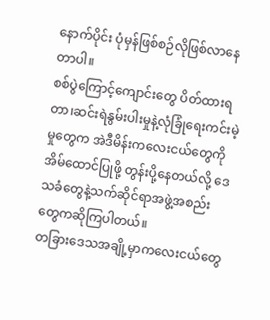နောက်ပိုင်း ပုံမှန်ဖြစ်စဉ်လိုဖြစ်လာနေတာပါ။
စစ်ပွဲကြောင့်ကျောင်းတွေ ပိတ်ထားရတာ၊ဆင်းရဲနွမ်းပါးမှုနဲ့လုံခြုံရေးကင်းမဲ့မှုတွေက အဲဒီမိန်းကလေးငယ်တွေကိုအိမ်ထောင်ပြုဖို့ တွန်းပို့နေတယ်လို့ ဒေသခံတွေနဲ့သက်ဆိုင်ရာအဖွဲ့အစည်းတွေကဆိုကြပါတယ်။
တခြားဒေသအချို့မှာကလေးငယ်တွေ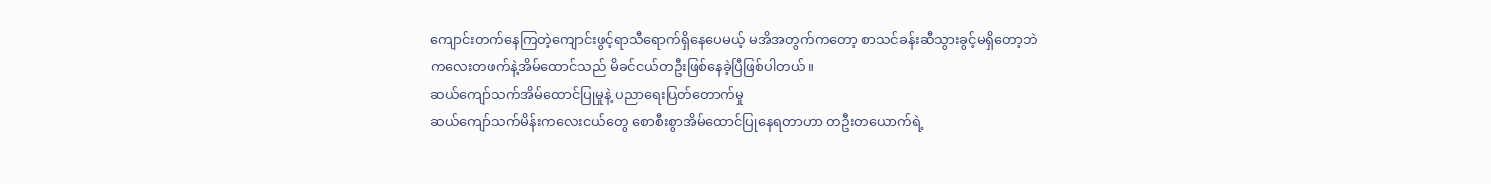ကျောင်းတက်နေကြတဲ့ကျောင်းဖွင့်ရာသီရောက်ရှိနေပေမယ့် မအိအတွက်ကတော့ စာသင်ခန်းဆီသွားခွင့်မရှိတော့ဘဲ ကလေးတဖက်နဲ့အိမ်ထောင်သည် မိခင်ငယ်တဦးဖြစ်နေခဲ့ပြီဖြစ်ပါတယ်။
ဆယ်ကျော်သက်အိမ်ထောင်ပြုမှုနဲ့ ပညာရေးပြတ်တောက်မှု
ဆယ်ကျော်သက်မိန်းကလေးငယ်တွေ စောစီးစွာအိမ်ထောင်ပြုနေရတာဟာ တဦးတယောက်ရဲ့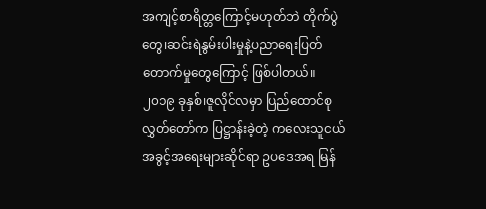အကျင့်စာရိတ္တကြောင့်မဟုတ်ဘဲ တိုက်ပွဲတွေ၊ဆင်းရဲနွမ်းပါးမှုနဲ့ပညာရေးပြတ်တောက်မှုတွေကြောင့် ဖြစ်ပါတယ်။
၂၀၁၉ ခုနှစ်၊ဇူလိုင်လမှာ ပြည်ထောင်စုလွှတ်တော်က ပြဋ္ဌာန်းခဲ့တဲ့ ကလေးသူငယ်အခွင့်အရေးများဆိုင်ရာ ဥပဒေအရ မြန်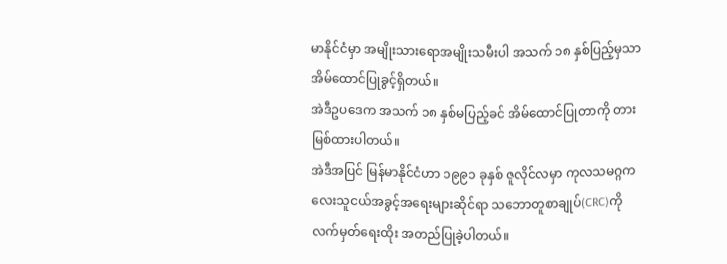မာနိုင်ငံမှာ အမျိုးသားရောအမျိုးသမီးပါ အသက် ၁၈ နှစ်ပြည့်မှသာ အိမ်ထောင်ပြုခွင့်ရှိတယ်။
အဲဒီဥပဒေက အသက် ၁၈ နှစ်မပြည့်ခင် အိမ်ထောင်ပြုတာကို တားမြစ်ထားပါတယ်။
အဲဒီအပြင် မြန်မာနိုင်ငံဟာ ၁၉၉၁ ခုနှစ် ဇူလိုင်လမှာ ကုလသမဂ္ဂကလေးသူငယ်အခွင့်အရေးများဆိုင်ရာ သဘောတူစာချုပ်(CRC)ကို လက်မှတ်ရေးထိုး အတည်ပြုခဲ့ပါတယ်။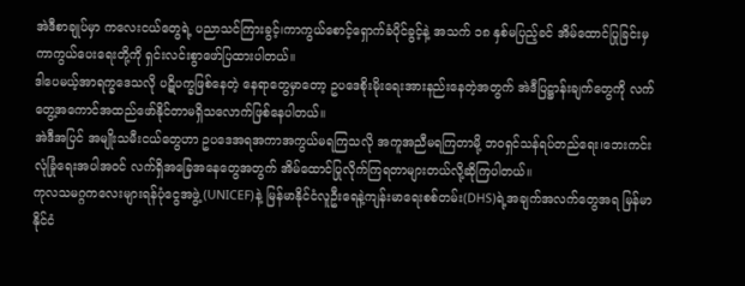အဲဒီစာချုပ်မှာ ကလေးငယ်တွေရဲ့ ပညာသင်ကြားခွင့်၊ကာကွယ်စောင့်ရှောက်ခံပိုင်ခွင့်နဲ့ အသက် ၁၈ နှစ်မပြည့်ခင် အိမ်ထောင်ပြုခြင်းမှ ကာကွယ်ပေးရေးတို့ကို ရှင်းလင်းစွာဖော်ပြထားပါတယ်။
ဒါပေမယ့်အာရက္ခဒေသလို ပဋိပက္ခဖြစ်နေတဲ့ နေရာတွေမှာတော့ ဥပဒေစိုးမိုးရေးအားနည်းနေတဲ့အတွက် အဲဒီပြဋ္ဌာန်းချက်တွေကို လက်တွေ့အကောင်အထည်ဖော်နိုင်တာမရှိသလောက်ဖြစ်နေပါတယ်။
အဲဒီအပြင် အမျိုးသမီးငယ်တွေဟာ ဥပဒေအရအကာအကွယ်မရကြသလို အကူအညီမရကြတာမို့ ဘဝရှင်သန်ရပ်တည်ရေး၊ဘေးကင်းလုံခြုံရေးအပါအဝင် လက်ရှိအခြေအနေတွေအတွက် အိမ်ထောင်ပြုလိုက်ကြရတာများတယ်လို့ဆိုကြပါတယ်။
ကုလသမဂ္ဂကလေးများရန်ပုံငွေအဖွဲ့ (UNICEF)နဲ့ မြန်မာနိုင်ငံလူဦးရေနဲ့ကျန်းမာရေးစစ်တမ်း(DHS)ရဲ့အချက်အလက်တွေအရ မြန်မာနိုင်ငံ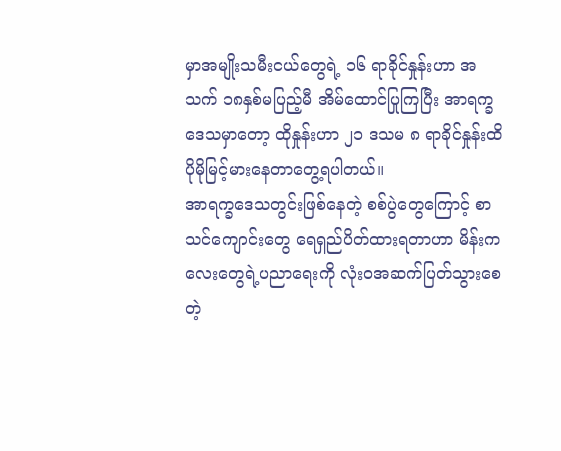မှာအမျိုးသမီးငယ်တွေရဲ့ ၁၆ ရာခိုင်နှုန်းဟာ အသက် ၁၈နှစ်မပြည့်မီ အိမ်ထောင်ပြုကြပြီး အာရက္ခဒေသမှာတော့ ထိုနှုန်းဟာ ၂၁ ဒသမ ၈ ရာခိုင်နှုန်းထိ ပိုမိုမြင့်မားနေတာတွေ့ရပါတယ်။
အာရက္ခဒေသတွင်းဖြစ်နေတဲ့ စစ်ပွဲတွေကြောင့် စာသင်ကျောင်းတွေ ရေရှည်ပိတ်ထားရတာဟာ မိန်းကလေးတွေရဲ့ပညာရေးကို လုံးဝအဆက်ပြတ်သွားစေတဲ့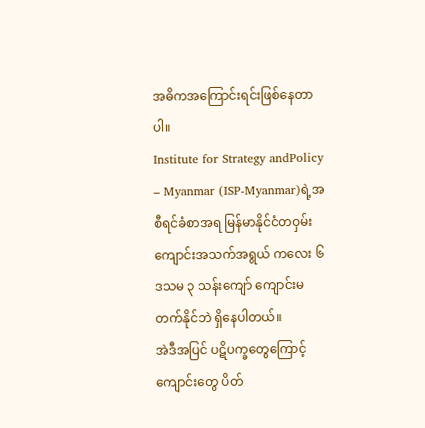အဓိကအကြောင်းရင်းဖြစ်နေတာပါ။
Institute for Strategy andPolicy – Myanmar (ISP-Myanmar)ရဲ့အစီရင်ခံစာအရ မြန်မာနိုင်ငံတဝှမ်းကျောင်းအသက်အရွယ် ကလေး ၆ ဒသမ ၃ သန်းကျော် ကျောင်းမတက်နိုင်ဘဲ ရှိနေပါတယ်။
အဲဒီအပြင် ပဋိပက္ခတွေကြောင့် ကျောင်းတွေ ပိတ်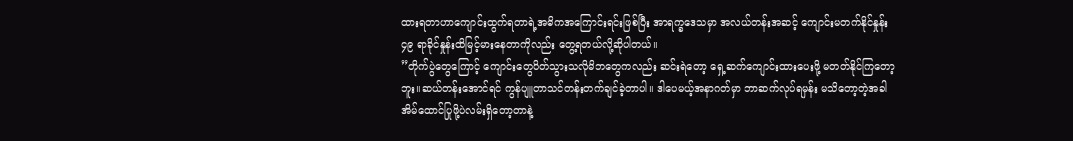ထားရတာဟာကျောင်းထွက်ရတာရဲ့အဓိကအကြောင်းရင်းဖြစ်ပြီး အာရက္ခဒေသမှာ အလယ်တန်းအဆင့် ကျောင်းမတက်နိုင်နှုန်း ၄၉ ရာခိုင်နှုန်းထိမြင့်မားနေတာကိုလည်း တွေ့ရတယ်လို့ဆိုပါတယ်။
”တိုက်ပွဲတွေကြောင့် ကျောင်းတွေပိတ်သွားသလိုမိဘတွေကလည်း ဆင်းရဲတော့ ရှေ့ဆက်ကျောင်းထားပေးဖို့ မတတ်နိုင်ကြတော့ဘူး။ဆယ်တန်းအောင်ရင် ကွန်ပျူတာသင်တန်းတက်ချင်ခဲ့တာပါ။ ဒါပေမယ့်အနာဂတ်မှာ ဘာဆက်လုပ်ရမှန်း မသိတော့တဲ့အခါ အိမ်ထောင်ပြုဖို့ပဲလမ်းရှိတော့တာနဲ့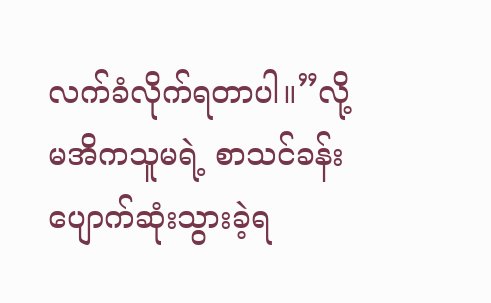လက်ခံလိုက်ရတာပါ။”လို့ မအိကသူမရဲ့ စာသင်ခန်း ပျောက်ဆုံးသွားခဲ့ရ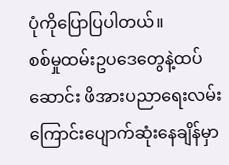ပုံကိုပြောပြပါတယ်။
စစ်မှုထမ်းဥပဒေတွေနဲ့ထပ်ဆောင်း ဖိအားပညာရေးလမ်းကြောင်းပျောက်ဆုံးနေချိန်မှာ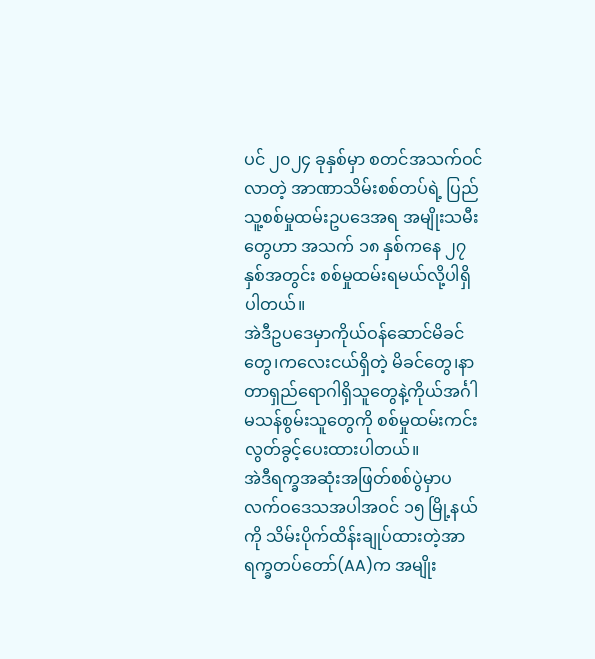ပင် ၂၀၂၄ ခုနှစ်မှာ စတင်အသက်ဝင်လာတဲ့ အာဏာသိမ်းစစ်တပ်ရဲ့ ပြည်သူ့စစ်မှုထမ်းဥပဒေအရ အမျိုးသမီးတွေဟာ အသက် ၁၈ နှစ်ကနေ ၂၇ နှစ်အတွင်း စစ်မှုထမ်းရမယ်လို့ပါရှိပါတယ်။
အဲဒီဥပဒေမှာကိုယ်ဝန်ဆောင်မိခင်တွေ၊ကလေးငယ်ရှိတဲ့ မိခင်တွေ၊နာတာရှည်ရောဂါရှိသူတွေနဲ့ကိုယ်အင်္ဂါမသန်စွမ်းသူတွေကို စစ်မှုထမ်းကင်းလွတ်ခွင့်ပေးထားပါတယ်။
အဲဒီရက္ခအဆုံးအဖြတ်စစ်ပွဲမှာပလက်ဝဒေသအပါအဝင် ၁၅ မြို့နယ်ကို သိမ်းပိုက်ထိန်းချုပ်ထားတဲ့အာရက္ခတပ်တော်(AA)က အမျိုး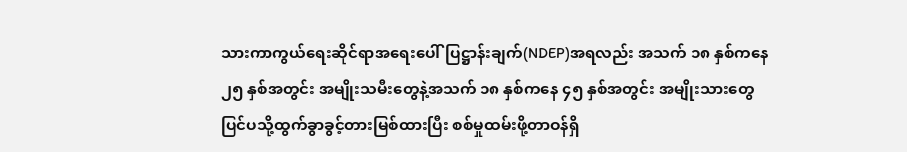သားကာကွယ်ရေးဆိုင်ရာအရေးပေါ်ပြဋ္ဌာန်းချက်(NDEP)အရလည်း အသက် ၁၈ နှစ်ကနေ ၂၅ နှစ်အတွင်း အမျိုးသမီးတွေနဲ့အသက် ၁၈ နှစ်ကနေ ၄၅ နှစ်အတွင်း အမျိုးသားတွေ ပြင်ပသို့ထွက်ခွာခွင့်တားမြစ်ထားပြီး စစ်မှုထမ်းဖို့တာဝန်ရှိ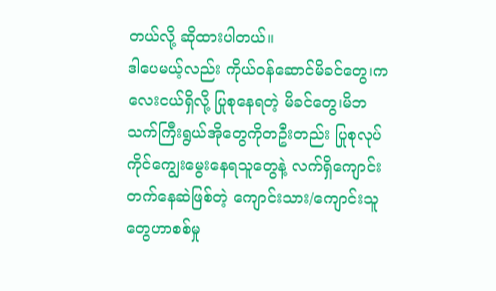တယ်လို့ ဆိုထားပါတယ်။
ဒါပေမယ့်လည်း ကိုယ်ဝန်ဆောင်မိခင်တွေ၊ကလေးငယ်ရှိလို့ ပြုစုနေရတဲ့ မိခင်တွေ၊မိဘသက်ကြီးရွယ်အိုတွေကိုတဦးတည်း ပြုစုလုပ်ကိုင်ကျွေးမွေးနေရသူတွေနဲ့ လက်ရှိကျောင်းတက်နေဆဲဖြစ်တဲ့ ကျောင်းသား/ကျောင်းသူတွေဟာစစ်မှု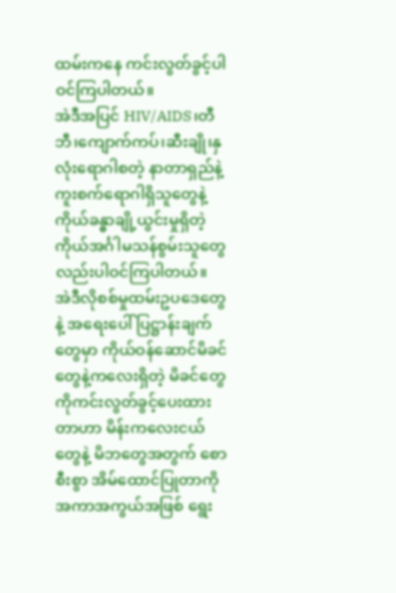ထမ်းကနေ ကင်းလွတ်ခွင့်ပါဝင်ကြပါတယ်။
အဲဒီအပြင် HIV/AIDS၊တီဘီ၊ကျောက်ကပ်၊ဆီးချို၊နှလုံးရောဂါစတဲ့ နာတာရှည်နဲ့ကူးစက်ရောဂါရှိသူတွေနဲ့ ကိုယ်ခန္ဓာချို့ယွင်းမှုရှိတဲ့ ကိုယ်အင်္ဂါမသန်စွမ်းသူတွေလည်းပါဝင်ကြပါတယ်။
အဲဒီလိုစစ်မှုထမ်းဥပဒေတွေနဲ့ အရေးပေါ် ပြဋ္ဌာန်းချက်တွေမှာ ကိုယ်ဝန်ဆောင်မိခင်တွေနဲ့ကလေးရှိတဲ့ မိခင်တွေကိုကင်းလွတ်ခွင့်ပေးထားတာဟာ မိန်းကလေးငယ်တွေနဲ့ မိဘတွေအတွက် စောစီးစွာ အိမ်ထောင်ပြုတာကို အကာအကွယ်အဖြစ် ရွေး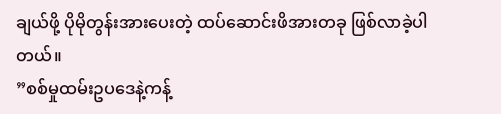ချယ်ဖို့ ပိုမိုတွန်းအားပေးတဲ့ ထပ်ဆောင်းဖိအားတခု ဖြစ်လာခဲ့ပါတယ်။
”စစ်မှုထမ်းဥပဒေနဲ့ကန့်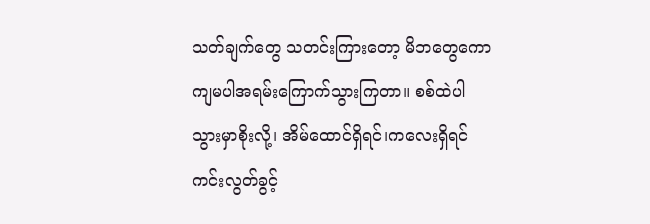သတ်ချက်တွေ သတင်းကြားတော့ မိဘတွေကော ကျမပါအရမ်းကြောက်သွားကြတာ။ စစ်ထဲပါသွားမှာစိုးလို့၊ အိမ်ထောင်ရှိရင်၊ကလေးရှိရင် ကင်းလွတ်ခွင့်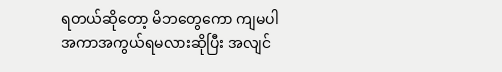ရတယ်ဆိုတော့ မိဘတွေကော ကျမပါ အကာအကွယ်ရမလားဆိုပြီး အလျင်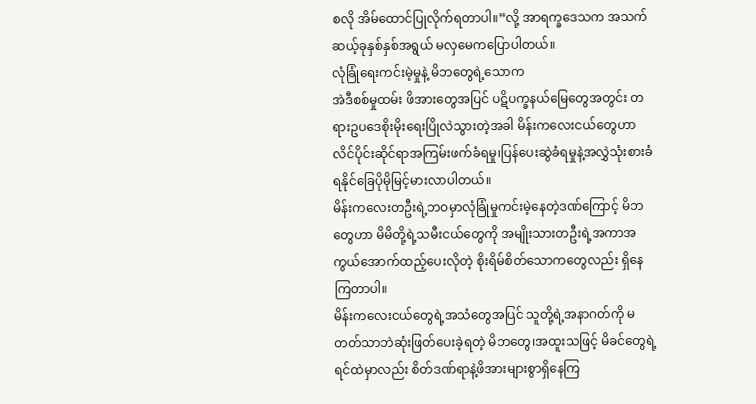စလို အိမ်ထောင်ပြုလိုက်ရတာပါ။”လို့ အာရက္ခဒေသက အသက်ဆယ့်ခုနှစ်နှစ်အရွယ် မလှမေကပြောပါတယ်။
လုံခြုံရေးကင်းမဲ့မှုနဲ့ မိဘတွေရဲ့သောက
အဲဒီစစ်မှုထမ်း ဖိအားတွေအပြင် ပဋိပက္ခနယ်မြေတွေအတွင်း တရားဥပဒေစိုးမိုးရေးပြိုလဲသွားတဲ့အခါ မိန်းကလေးငယ်တွေဟာ လိင်ပိုင်းဆိုင်ရာအကြမ်းဖက်ခံရမှု၊ပြန်ပေးဆွဲခံရမှုနဲ့အလွှဲသုံးစားခံရနိုင်ခြေပိုမိုမြင့်မားလာပါတယ်။
မိန်းကလေးတဦးရဲ့ဘဝမှာလုံခြုံမှုကင်းမဲ့နေတဲ့ဒဏ်ကြောင့် မိဘတွေဟာ မိမိတို့ရဲ့သမီးငယ်တွေကို အမျိုးသားတဦးရဲ့အကာအကွယ်အောက်ထည့်ပေးလိုတဲ့ စိုးရိမ်စိတ်သောကတွေလည်း ရှိနေကြတာပါ။
မိန်းကလေးငယ်တွေရဲ့အသံတွေအပြင် သူတို့ရဲ့အနာဂတ်ကို မတတ်သာဘဲဆုံးဖြတ်ပေးခဲ့ရတဲ့ မိဘတွေ၊အထူးသဖြင့် မိခင်တွေရဲ့ရင်ထဲမှာလည်း စိတ်ဒဏ်ရာနဲ့ဖိအားများစွာရှိနေကြ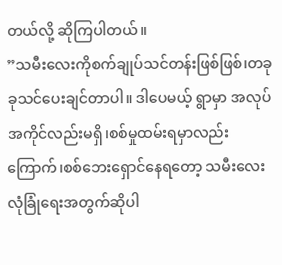တယ်လို့ ဆိုကြပါတယ်။
”သမီးလေးကိုစက်ချုပ်သင်တန်းဖြစ်ဖြစ်၊တခုခုသင်ပေးချင်တာပါ။ ဒါပေမယ့် ရွာမှာ အလုပ်အကိုင်လည်းမရှိ၊စစ်မှုထမ်းရမှာလည်းကြောက်၊စစ်ဘေးရှောင်နေရတော့ သမီးလေးလုံခြုံရေးအတွက်ဆိုပါ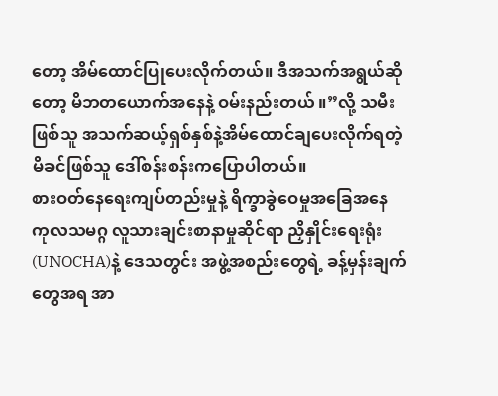တော့ အိမ်ထောင်ပြုပေးလိုက်တယ်။ ဒီအသက်အရွယ်ဆိုတော့ မိဘတယောက်အနေနဲ့ ဝမ်းနည်းတယ် ။”လို့ သမီးဖြစ်သူ အသက်ဆယ့်ရှစ်နှစ်နဲ့အိမ်ထောင်ချပေးလိုက်ရတဲ့ မိခင်ဖြစ်သူ ဒေါ်စန်းစန်းကပြောပါတယ်။
စားဝတ်နေရေးကျပ်တည်းမှုနဲ့ ရိက္ခာခွဲဝေမှုအခြေအနေ
ကုလသမဂ္ဂ လူသားချင်းစာနာမှုဆိုင်ရာ ညှိနှိုင်းရေးရုံး(UNOCHA)နဲ့ ဒေသတွင်း အဖွဲ့အစည်းတွေရဲ့ ခန့်မှန်းချက်တွေအရ အာ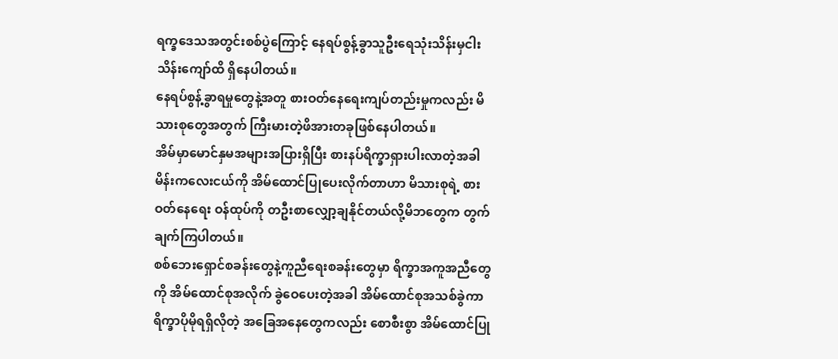ရက္ခဒေသအတွင်းစစ်ပွဲကြောင့် နေရပ်စွန့်ခွာသူဦးရေသုံးသိန်းမှငါးသိန်းကျော်ထိ ရှိနေပါတယ်။
နေရပ်စွန့်ခွာရမှုတွေနဲ့အတူ စားဝတ်နေရေးကျပ်တည်းမှုကလည်း မိသားစုတွေအတွက် ကြီးမားတဲ့ဖိအားတခုဖြစ်နေပါတယ်။
အိမ်မှာမောင်နှမအများအပြားရှိပြီး စားနပ်ရိက္ခာရှားပါးလာတဲ့အခါ မိန်းကလေးငယ်ကို အိမ်ထောင်ပြုပေးလိုက်တာဟာ မိသားစုရဲ့ စားဝတ်နေရေး ဝန်ထုပ်ကို တဦးစာလျှော့ချနိုင်တယ်လို့မိဘတွေက တွက်ချက်ကြပါတယ်။
စစ်ဘေးရှောင်စခန်းတွေနဲ့ကူညီရေးစခန်းတွေမှာ ရိက္ခာအကူအညီတွေကို အိမ်ထောင်စုအလိုက် ခွဲဝေပေးတဲ့အခါ အိမ်ထောင်စုအသစ်ခွဲကာ ရိက္ခာပိုမိုရရှိလိုတဲ့ အခြေအနေတွေကလည်း စောစီးစွာ အိမ်ထောင်ပြု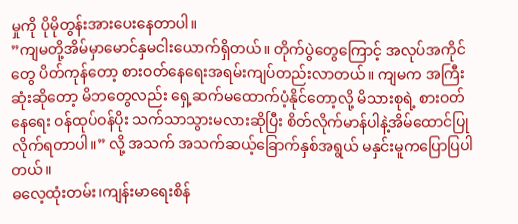မှုကို ပိုမိုတွန်းအားပေးနေတာပါ။
”ကျမတို့အိမ်မှာမောင်နှမငါးယောက်ရှိတယ်။ တိုက်ပွဲတွေကြောင့် အလုပ်အကိုင်တွေ ပိတ်ကုန်တော့ စားဝတ်နေရေးအရမ်းကျပ်တည်းလာတယ်။ ကျမက အကြီးဆုံးဆိုတော့ မိဘတွေလည်း ရှေ့ဆက်မထောက်ပံ့နိုင်တော့လို့ မိသားစုရဲ့ စားဝတ်နေရေး ဝန်ထုပ်ဝန်ပိုး သက်သာသွားမလားဆိုပြီး စိတ်လိုက်မာန်ပါနဲ့အိမ်ထောင်ပြုလိုက်ရတာပါ။” လို့ အသက် အသက်ဆယ့်ခြောက်နှစ်အရွယ် မနှင်းမူကပြောပြပါတယ်။
ဓလေ့ထုံးတမ်း၊ကျန်းမာရေးစိန်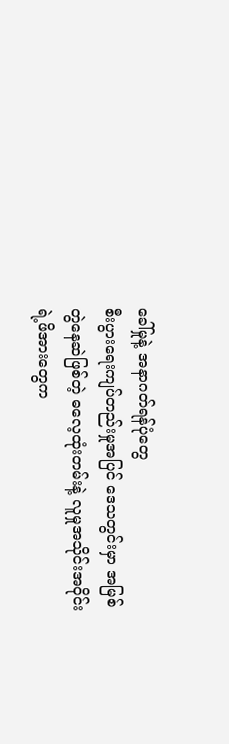ခေါ်မှုနဲ့ အနာဂတ်ရန်ပုံတွေ
စီးပွားရေးကျပ်တည်းမှုအပြင် ဒေသတွင်းမှာ အမြစ်တွဲနေဆဲဖြစ်တဲ့ ဓလေ့ထုံးတမ်းနဲ့ လူမှုအသိုင်းအဝိုင်းရဲ့ဖိအားတွေက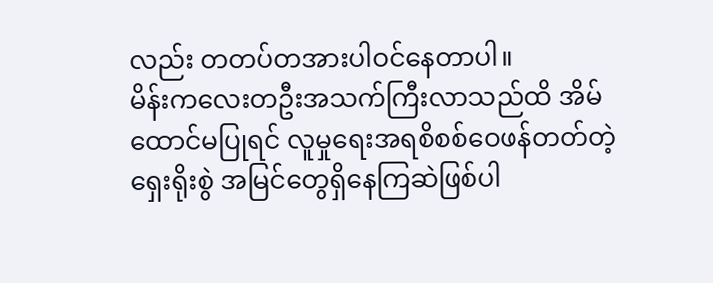လည်း တတပ်တအားပါဝင်နေတာပါ။
မိန်းကလေးတဦးအသက်ကြီးလာသည်ထိ အိမ်ထောင်မပြုရင် လူမှုရေးအရစိစစ်ဝေဖန်တတ်တဲ့ ရှေးရိုးစွဲ အမြင်တွေရှိနေကြဆဲဖြစ်ပါ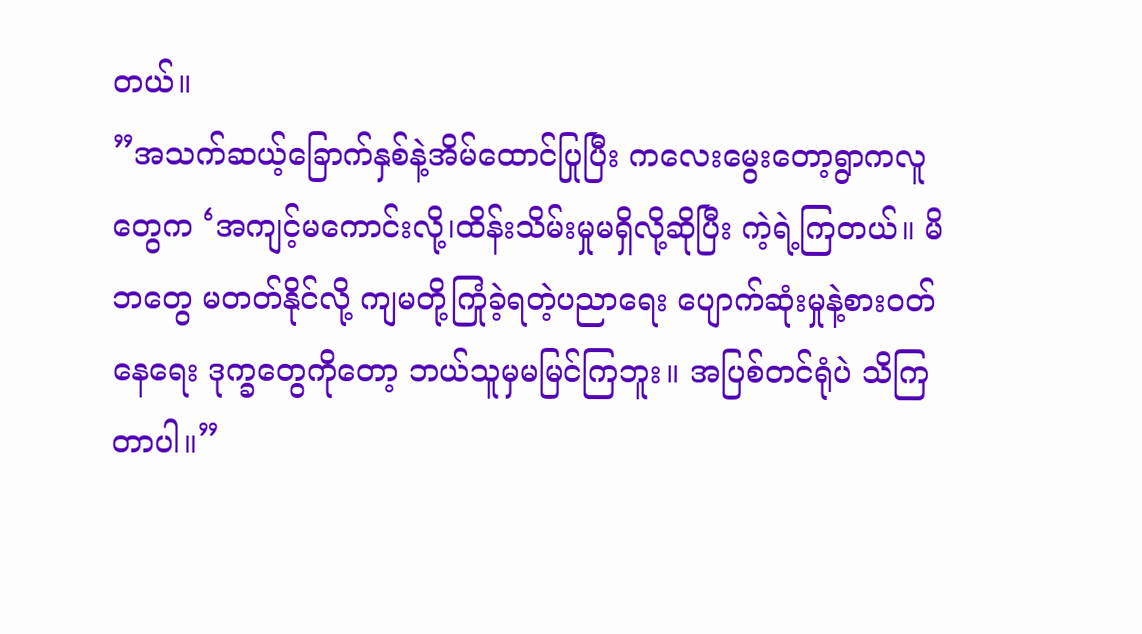တယ်။
”အသက်ဆယ့်ခြောက်နှစ်နဲ့အိမ်ထောင်ပြုပြီး ကလေးမွေးတော့ရွာကလူတွေက ‘အကျင့်မကောင်းလို့၊ထိန်းသိမ်းမှုမရှိလို့ဆိုပြီး ကဲ့ရဲ့ကြတယ်။ မိဘတွေ မတတ်နိုင်လို့ ကျမတို့ကြုံခဲ့ရတဲ့ပညာရေး ပျောက်ဆုံးမှုနဲ့စားဝတ်နေရေး ဒုက္ခတွေကိုတော့ ဘယ်သူမှမမြင်ကြဘူး။ အပြစ်တင်ရုံပဲ သိကြတာပါ။”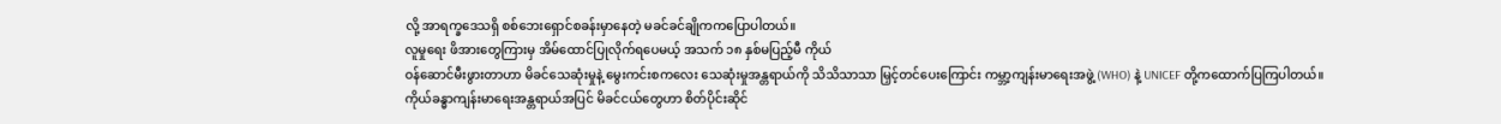လို့ အာရက္ခဒေသရှိ စစ်ဘေးရှောင်စခန်းမှာနေတဲ့ မခင်ခင်ချိုကကပြောပါတယ်။
လူမှုရေး ဖိအားတွေကြားမှ အိမ်ထောင်ပြုလိုက်ရပေမယ့် အသက် ၁၈ နှစ်မပြည့်မီ ကိုယ်
ဝန်ဆောင်မီးဖွားတာဟာ မိခင်သေဆုံးမှုနဲ့ မွေးကင်းစကလေး သေဆုံးမှုအန္တရာယ်ကို သိသိသာသာ မြှင့်တင်ပေးကြောင်း ကမ္ဘာ့ကျန်းမာရေးအဖွဲ့ (WHO) နဲ့ UNICEF တို့ကထောက်ပြကြပါတယ်။
ကိုယ်ခန္ဓာကျန်းမာရေးအန္တရာယ်အပြင် မိခင်ငယ်တွေဟာ စိတ်ပိုင်းဆိုင်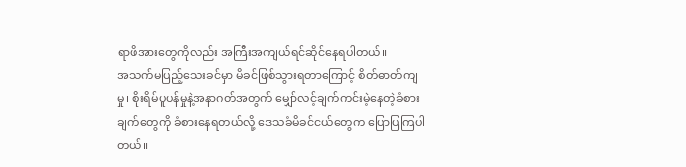ရာဖိအားတွေကိုလည်း အကြီးအကျယ်ရင်ဆိုင်နေရပါတယ်။
အသက်မပြည့်သေးခင်မှာ မိခင်ဖြစ်သွားရတာကြောင့် စိတ်ဓာတ်ကျမှု၊ စိုးရိမ်ပူပန်မှုနဲ့အနာဂတ်အတွက် မျှော်လင့်ချက်ကင်းမဲ့နေတဲ့ခံစားချက်တွေကို ခံစားနေရတယ်လို့ ဒေသခံမိခင်ငယ်တွေက ပြောပြကြပါတယ်။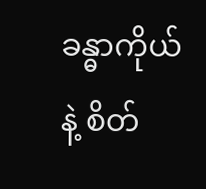ခန္ဓာကိုယ်နဲ့ စိတ်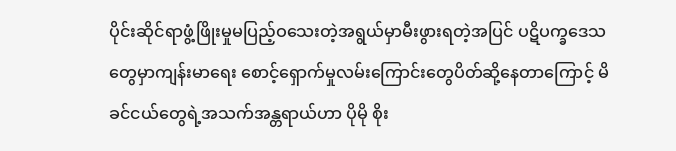ပိုင်းဆိုင်ရာဖွံ့ဖြိုးမှုမပြည့်ဝသေးတဲ့အရွယ်မှာမီးဖွားရတဲ့အပြင် ပဋိပက္ခဒေသတွေမှာကျန်းမာရေး စောင့်ရှောက်မှုလမ်းကြောင်းတွေပိတ်ဆို့နေတာကြောင့် မိခင်ငယ်တွေရဲ့အသက်အန္တရာယ်ဟာ ပိုမို စိုး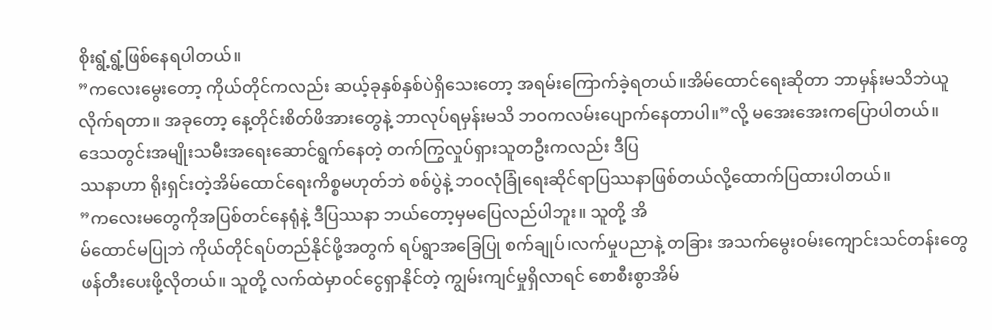စိုးရွံ့ရွံ့ဖြစ်နေရပါတယ်။
”ကလေးမွေးတော့ ကိုယ်တိုင်ကလည်း ဆယ့်ခုနှစ်နှစ်ပဲရှိသေးတော့ အရမ်းကြောက်ခဲ့ရတယ်။အိမ်ထောင်ရေးဆိုတာ ဘာမှန်းမသိဘဲယူလိုက်ရတာ။ အခုတော့ နေ့တိုင်းစိတ်ဖိအားတွေနဲ့ ဘာလုပ်ရမှန်းမသိ ဘဝကလမ်းပျောက်နေတာပါ။”လို့ မအေးအေးကပြောပါတယ်။
ဒေသတွင်းအမျိုးသမီးအရေးဆောင်ရွက်နေတဲ့ တက်ကြွလှုပ်ရှားသူတဦးကလည်း ဒီပြ
ဿနာဟာ ရိုးရှင်းတဲ့အိမ်ထောင်ရေးကိစ္စမဟုတ်ဘဲ စစ်ပွဲနဲ့ ဘဝလုံခြုံရေးဆိုင်ရာပြဿနာဖြစ်တယ်လို့ထောက်ပြထားပါတယ်။
”ကလေးမတွေကိုအပြစ်တင်နေရုံနဲ့ ဒီပြဿနာ ဘယ်တော့မှမပြေလည်ပါဘူး။ သူတို့ အိ
မ်ထောင်မပြုဘဲ ကိုယ်တိုင်ရပ်တည်နိုင်ဖို့အတွက် ရပ်ရွာအခြေပြု စက်ချုပ်၊လက်မှုပညာနဲ့ တခြား အသက်မွေးဝမ်းကျောင်းသင်တန်းတွေ ဖန်တီးပေးဖို့လိုတယ်။ သူတို့ လက်ထဲမှာဝင်ငွေရှာနိုင်တဲ့ ကျွမ်းကျင်မှုရှိလာရင် စောစီးစွာအိမ်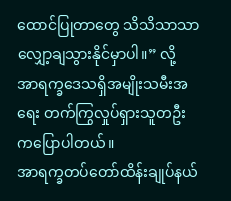ထောင်ပြုတာတွေ သိသိသာသာလျှော့ချသွားနိုင်မှာပါ။” လို့ အာရက္ခဒေသရှိအမျိုးသမီးအရေး တက်ကြွလှုပ်ရှားသူတဦးကပြောပါတယ်။
အာရက္ခတပ်တော်ထိန်းချုပ်နယ်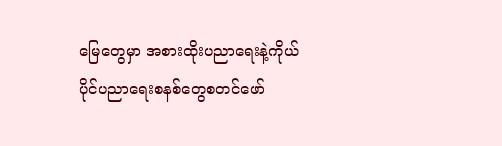မြေတွေမှာ အစားထိုးပညာရေးနဲ့ကိုယ်ပိုင်ပညာရေးစနစ်တွေစတင်ဖော်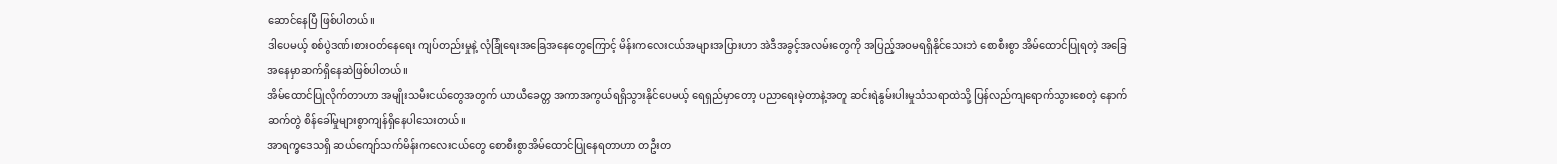ဆောင်နေပြီ ဖြစ်ပါတယ်။
ဒါပေမယ့် စစ်ပွဲဒဏ်၊စားဝတ်နေရေး ကျပ်တည်းမှုနဲ့ လုံခြုံရေးအခြေအနေတွေကြောင့် မိန်းကလေးငယ်အများအပြားဟာ အဲဒီအခွင့်အလမ်းတွေကို အပြည့်အဝမရရှိနိုင်သေးဘဲ စောစီးစွာ အိမ်ထောင်ပြုရတဲ့ အခြေအနေမှာဆက်ရှိနေဆဲဖြစ်ပါတယ်။
အိမ်ထောင်ပြုလိုက်တာဟာ အမျိုးသမီးငယ်တွေအတွက် ယာယီခေတ္တ အကာအကွယ်ရရှိသွားနိုင်ပေမယ့် ရေရှည်မှာတော့ ပညာရေးမဲ့တာနဲ့အတူ ဆင်းရဲနွမ်းပါးမှုသံသရာထဲသို့ ပြန်လည်ကျရောက်သွားစေတဲ့ နောက်ဆက်တွဲ စိန်ခေါ်မှုများစွာကျန်ရှိနေပါသေးတယ်။
အာရက္ခဒေသရှိ ဆယ်ကျော်သက်မိန်းကလေးငယ်တွေ စောစီးစွာအိမ်ထောင်ပြုနေရတာဟာ တဦးတ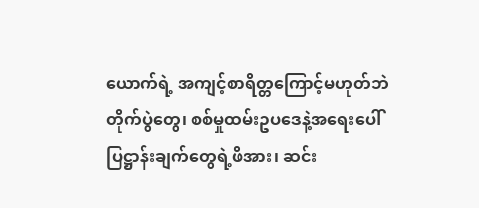ယောက်ရဲ့ အကျင့်စာရိတ္တကြောင့်မဟုတ်ဘဲ တိုက်ပွဲတွေ၊ စစ်မှုထမ်းဥပဒေနဲ့အရေးပေါ်ပြဋ္ဌာန်းချက်တွေရဲ့ဖိအား၊ ဆင်း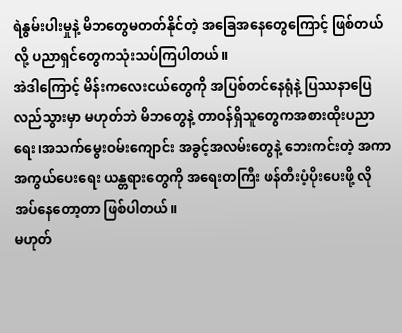ရဲနွမ်းပါးမှုနဲ့ မိဘတွေမတတ်နိုင်တဲ့ အခြေအနေတွေကြောင့် ဖြစ်တယ်လို့ ပညာရှင်တွေကသုံးသပ်ကြပါတယ်။
အဲဒါကြောင့် မိန်းကလေးငယ်တွေကို အပြစ်တင်နေရုံနဲ့ ပြဿနာပြေလည်သွားမှာ မဟုတ်ဘဲ မိဘတွေနဲ့ တာဝန်ရှိသူတွေကအစားထိုးပညာရေး၊အသက်မွေးဝမ်းကျောင်း အခွင့်အလမ်းတွေနဲ့ ဘေးကင်းတဲ့ အကာအကွယ်ပေးရေး ယန္တရားတွေကို အရေးတကြီး ဖန်တီးပံ့ပိုးပေးဖို့ လိုအပ်နေတော့တာ ဖြစ်ပါတယ်။
မဟုတ်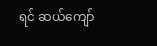ရင် ဆယ်ကျော်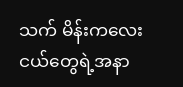သက် မိန်းကလေးငယ်တွေရဲ့အနာ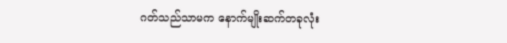ဂတ်သည်သာမက နောက်မျိုးဆက်တခုလုံး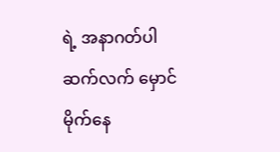ရဲ့ အနာဂတ်ပါ ဆက်လက် မှောင်မိုက်နေ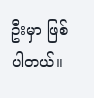ဦးမှာ ဖြစ်ပါတယ်။